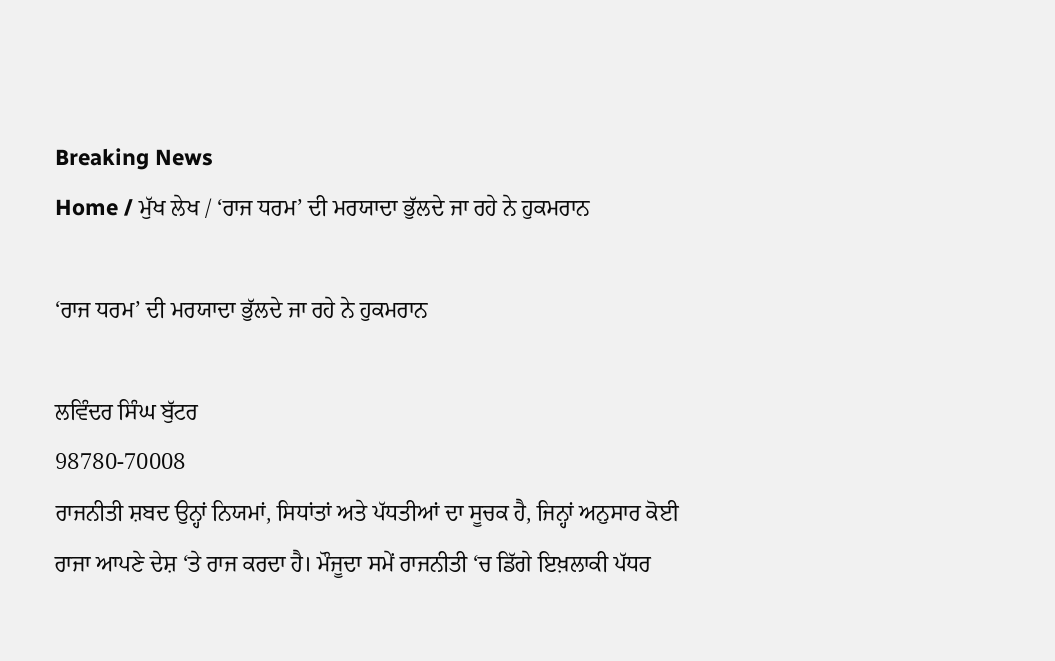Breaking News
Home / ਮੁੱਖ ਲੇਖ / ‘ਰਾਜ ਧਰਮ’ ਦੀ ਮਰਯਾਦਾ ਭੁੱਲਦੇ ਜਾ ਰਹੇ ਨੇ ਹੁਕਮਰਾਨ

‘ਰਾਜ ਧਰਮ’ ਦੀ ਮਰਯਾਦਾ ਭੁੱਲਦੇ ਜਾ ਰਹੇ ਨੇ ਹੁਕਮਰਾਨ

ਲਵਿੰਦਰ ਸਿੰਘ ਬੁੱਟਰ
98780-70008
ਰਾਜਨੀਤੀ ਸ਼ਬਦ ਉਨ੍ਹਾਂ ਨਿਯਮਾਂ, ਸਿਧਾਂਤਾਂ ਅਤੇ ਪੱਧਤੀਆਂ ਦਾ ਸੂਚਕ ਹੈ, ਜਿਨ੍ਹਾਂ ਅਨੁਸਾਰ ਕੋਈ ਰਾਜਾ ਆਪਣੇ ਦੇਸ਼ ‘ਤੇ ਰਾਜ ਕਰਦਾ ਹੈ। ਮੌਜੂਦਾ ਸਮੇਂ ਰਾਜਨੀਤੀ ‘ਚ ਡਿੱਗੇ ਇਖ਼ਲਾਕੀ ਪੱਧਰ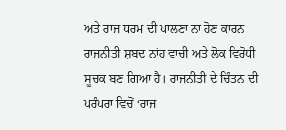ਅਤੇ ਰਾਜ ਧਰਮ ਦੀ ਪਾਲਣਾ ਨਾ ਹੋਣ ਕਾਰਨ ਰਾਜਨੀਤੀ ਸ਼ਬਦ ਨਾਂਹ ਵਾਚੀ ਅਤੇ ਲੋਕ ਵਿਰੋਧੀ ਸੂਚਕ ਬਣ ਗਿਆ ਹੈ। ਰਾਜਨੀਤੀ ਦੇ ਚਿੰਤਨ ਦੀ ਪਰੰਪਰਾ ਵਿਚੋਂ ‘ਰਾਜ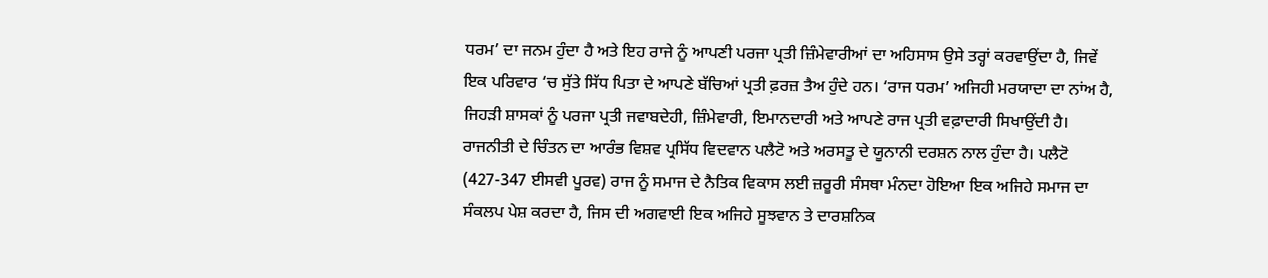ਧਰਮ’ ਦਾ ਜਨਮ ਹੁੰਦਾ ਹੈ ਅਤੇ ਇਹ ਰਾਜੇ ਨੂੰ ਆਪਣੀ ਪਰਜਾ ਪ੍ਰਤੀ ਜ਼ਿੰਮੇਵਾਰੀਆਂ ਦਾ ਅਹਿਸਾਸ ਉਸੇ ਤਰ੍ਹਾਂ ਕਰਵਾਉਂਦਾ ਹੈ, ਜਿਵੇਂ ਇਕ ਪਰਿਵਾਰ ‘ਚ ਸੁੱਤੇ ਸਿੱਧ ਪਿਤਾ ਦੇ ਆਪਣੇ ਬੱਚਿਆਂ ਪ੍ਰਤੀ ਫ਼ਰਜ਼ ਤੈਅ ਹੁੰਦੇ ਹਨ। ‘ਰਾਜ ਧਰਮ’ ਅਜਿਹੀ ਮਰਯਾਦਾ ਦਾ ਨਾਂਅ ਹੈ, ਜਿਹੜੀ ਸ਼ਾਸਕਾਂ ਨੂੰ ਪਰਜਾ ਪ੍ਰਤੀ ਜਵਾਬਦੇਹੀ, ਜ਼ਿੰਮੇਵਾਰੀ, ਇਮਾਨਦਾਰੀ ਅਤੇ ਆਪਣੇ ਰਾਜ ਪ੍ਰਤੀ ਵਫ਼ਾਦਾਰੀ ਸਿਖਾਉਂਦੀ ਹੈ।
ਰਾਜਨੀਤੀ ਦੇ ਚਿੰਤਨ ਦਾ ਆਰੰਭ ਵਿਸ਼ਵ ਪ੍ਰਸਿੱਧ ਵਿਦਵਾਨ ਪਲੈਟੋ ਅਤੇ ਅਰਸਤੂ ਦੇ ਯੂਨਾਨੀ ਦਰਸ਼ਨ ਨਾਲ ਹੁੰਦਾ ਹੈ। ਪਲੈਟੋ (427-347 ਈਸਵੀ ਪੂਰਵ) ਰਾਜ ਨੂੰ ਸਮਾਜ ਦੇ ਨੈਤਿਕ ਵਿਕਾਸ ਲਈ ਜ਼ਰੂਰੀ ਸੰਸਥਾ ਮੰਨਦਾ ਹੋਇਆ ਇਕ ਅਜਿਹੇ ਸਮਾਜ ਦਾ ਸੰਕਲਪ ਪੇਸ਼ ਕਰਦਾ ਹੈ, ਜਿਸ ਦੀ ਅਗਵਾਈ ਇਕ ਅਜਿਹੇ ਸੂਝਵਾਨ ਤੇ ਦਾਰਸ਼ਨਿਕ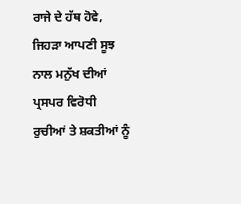ਰਾਜੇ ਦੇ ਹੱਥ ਹੋਵੇ, ਜਿਹੜਾ ਆਪਣੀ ਸੂਝ ਨਾਲ ਮਨੁੱਖ ਦੀਆਂ ਪ੍ਰਸਪਰ ਵਿਰੋਧੀ ਰੁਚੀਆਂ ਤੇ ਸ਼ਕਤੀਆਂ ਨੂੰ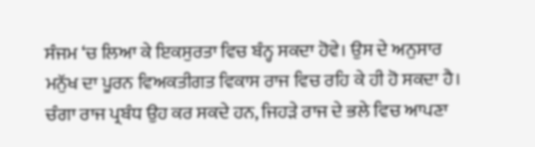ਸੰਜਮ ‘ਚ ਲਿਆ ਕੇ ਇਕਸੁਰਤਾ ਵਿਚ ਬੰਨ੍ਹ ਸਕਦਾ ਹੋਵੇ। ਉਸ ਦੇ ਅਨੁਸਾਰ ਮਨੁੱਖ ਦਾ ਪੂਰਨ ਵਿਅਕਤੀਗਤ ਵਿਕਾਸ ਰਾਜ ਵਿਚ ਰਹਿ ਕੇ ਹੀ ਹੋ ਸਕਦਾ ਹੈ। ਚੰਗਾ ਰਾਜ ਪ੍ਰਬੰਧ ਉਹ ਕਰ ਸਕਦੇ ਹਨ, ਜਿਹੜੇ ਰਾਜ ਦੇ ਭਲੇ ਵਿਚ ਆਪਣਾ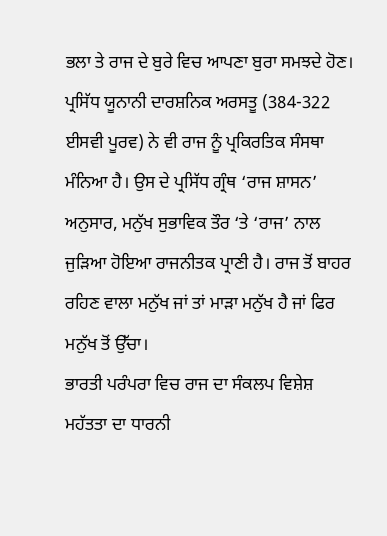ਭਲਾ ਤੇ ਰਾਜ ਦੇ ਬੁਰੇ ਵਿਚ ਆਪਣਾ ਬੁਰਾ ਸਮਝਦੇ ਹੋਣ।
ਪ੍ਰਸਿੱਧ ਯੂਨਾਨੀ ਦਾਰਸ਼ਨਿਕ ਅਰਸਤੂ (384-322 ਈਸਵੀ ਪੂਰਵ) ਨੇ ਵੀ ਰਾਜ ਨੂੰ ਪ੍ਰਕਿਰਤਿਕ ਸੰਸਥਾ ਮੰਨਿਆ ਹੈ। ਉਸ ਦੇ ਪ੍ਰਸਿੱਧ ਗ੍ਰੰਥ ‘ਰਾਜ ਸ਼ਾਸਨ’ ਅਨੁਸਾਰ, ਮਨੁੱਖ ਸੁਭਾਵਿਕ ਤੌਰ ‘ਤੇ ‘ਰਾਜ’ ਨਾਲ ਜੁੜਿਆ ਹੋਇਆ ਰਾਜਨੀਤਕ ਪ੍ਰਾਣੀ ਹੈ। ਰਾਜ ਤੋਂ ਬਾਹਰ ਰਹਿਣ ਵਾਲਾ ਮਨੁੱਖ ਜਾਂ ਤਾਂ ਮਾੜਾ ਮਨੁੱਖ ਹੈ ਜਾਂ ਫਿਰ ਮਨੁੱਖ ਤੋਂ ਉੱਚਾ।
ਭਾਰਤੀ ਪਰੰਪਰਾ ਵਿਚ ਰਾਜ ਦਾ ਸੰਕਲਪ ਵਿਸ਼ੇਸ਼ ਮਹੱਤਤਾ ਦਾ ਧਾਰਨੀ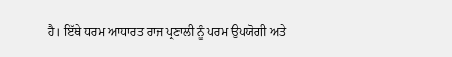ਹੈ। ਇੱਥੇ ਧਰਮ ਆਧਾਰਤ ਰਾਜ ਪ੍ਰਣਾਲੀ ਨੂੰ ਪਰਮ ਉਪਯੋਗੀ ਅਤੇ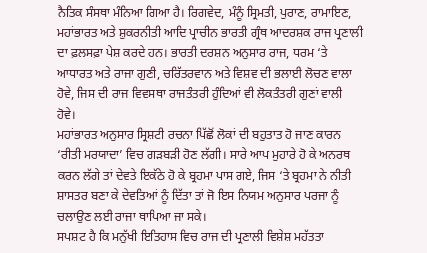ਨੈਤਿਕ ਸੰਸਥਾ ਮੰਨਿਆ ਗਿਆ ਹੈ। ਰਿਗਵੇਦ, ਮੰਨੂੰ ਸ੍ਰਿਮਤੀ, ਪੁਰਾਣ, ਰਾਮਾਇਣ, ਮਹਾਂਭਾਰਤ ਅਤੇ ਸ਼ੁਕਰਨੀਤੀ ਆਦਿ ਪ੍ਰਾਚੀਨ ਭਾਰਤੀ ਗ੍ਰੰਥ ਆਦਰਸ਼ਕ ਰਾਜ ਪ੍ਰਣਾਲੀ ਦਾ ਫ਼ਲਸਫ਼ਾ ਪੇਸ਼ ਕਰਦੇ ਹਨ। ਭਾਰਤੀ ਦਰਸ਼ਨ ਅਨੁਸਾਰ ਰਾਜ, ਧਰਮ ‘ਤੇ ਆਧਾਰਤ ਅਤੇ ਰਾਜਾ ਗੁਣੀ, ਚਰਿੱਤਰਵਾਨ ਅਤੇ ਵਿਸ਼ਵ ਦੀ ਭਲਾਈ ਲੋਚਣ ਵਾਲਾ ਹੋਵੇ, ਜਿਸ ਦੀ ਰਾਜ ਵਿਵਸਥਾ ਰਾਜਤੰਤਰੀ ਹੁੰਦਿਆਂ ਵੀ ਲੋਕਤੰਤਰੀ ਗੁਣਾਂ ਵਾਲੀ ਹੋਵੇ।
ਮਹਾਂਭਾਰਤ ਅਨੁਸਾਰ ਸ੍ਰਿਸ਼ਟੀ ਰਚਨਾ ਪਿੱਛੋਂ ਲੋਕਾਂ ਦੀ ਬਹੁਤਾਤ ਹੋ ਜਾਣ ਕਾਰਨ ‘ਰੀਤੀ ਮਰਯਾਦਾ’ ਵਿਚ ਗੜਬੜੀ ਹੋਣ ਲੱਗੀ। ਸਾਰੇ ਆਪ ਮੁਹਾਰੇ ਹੋ ਕੇ ਅਨਰਥ ਕਰਨ ਲੱਗੇ ਤਾਂ ਦੇਵਤੇ ਇਕੱਠੇ ਹੋ ਕੇ ਬ੍ਰਹਮਾ ਪਾਸ ਗਏ, ਜਿਸ ‘ਤੇ ਬ੍ਰਹਮਾ ਨੇ ਨੀਤੀ ਸ਼ਾਸਤਰ ਬਣਾ ਕੇ ਦੇਵਤਿਆਂ ਨੂੰ ਦਿੱਤਾ ਤਾਂ ਜੋ ਇਸ ਨਿਯਮ ਅਨੁਸਾਰ ਪਰਜਾ ਨੂੰ ਚਲਾਉਣ ਲਈ ਰਾਜਾ ਥਾਪਿਆ ਜਾ ਸਕੇ।
ਸਪਸ਼ਟ ਹੈ ਕਿ ਮਨੁੱਖੀ ਇਤਿਹਾਸ ਵਿਚ ਰਾਜ ਦੀ ਪ੍ਰਣਾਲੀ ਵਿਸ਼ੇਸ਼ ਮਹੱਤਤਾ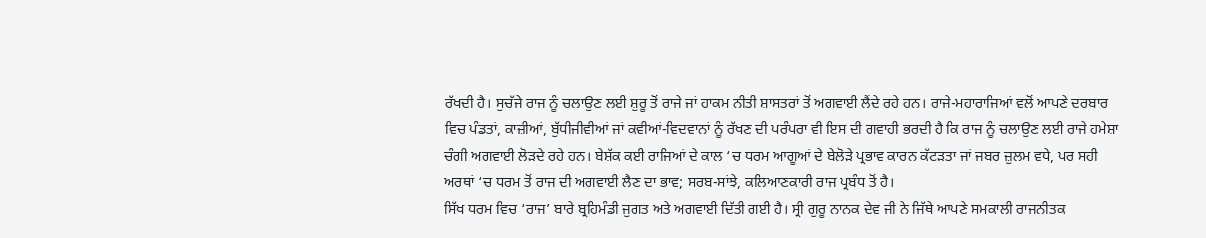ਰੱਖਦੀ ਹੈ। ਸੁਚੱਜੇ ਰਾਜ ਨੂੰ ਚਲਾਉਣ ਲਈ ਸ਼ੁਰੂ ਤੋਂ ਰਾਜੇ ਜਾਂ ਹਾਕਮ ਨੀਤੀ ਸ਼ਾਸਤਰਾਂ ਤੋਂ ਅਗਵਾਈ ਲੈਂਦੇ ਰਹੇ ਹਨ। ਰਾਜੇ-ਮਹਾਰਾਜਿਆਂ ਵਲੋਂ ਆਪਣੇ ਦਰਬਾਰ ਵਿਚ ਪੰਡਤਾਂ, ਕਾਜ਼ੀਆਂ, ਬੁੱਧੀਜੀਵੀਆਂ ਜਾਂ ਕਵੀਆਂ-ਵਿਦਵਾਨਾਂ ਨੂੰ ਰੱਖਣ ਦੀ ਪਰੰਪਰਾ ਵੀ ਇਸ ਦੀ ਗਵਾਹੀ ਭਰਦੀ ਹੈ ਕਿ ਰਾਜ ਨੂੰ ਚਲਾਉਣ ਲਈ ਰਾਜੇ ਹਮੇਸ਼ਾ ਚੰਗੀ ਅਗਵਾਈ ਲੋੜਦੇ ਰਹੇ ਹਨ। ਬੇਸ਼ੱਕ ਕਈ ਰਾਜਿਆਂ ਦੇ ਕਾਲ ‘ਚ ਧਰਮ ਆਗੂਆਂ ਦੇ ਬੇਲੋੜੇ ਪ੍ਰਭਾਵ ਕਾਰਨ ਕੱਟੜਤਾ ਜਾਂ ਜਬਰ ਜ਼ੁਲਮ ਵਧੇ, ਪਰ ਸਹੀ ਅਰਥਾਂ ‘ਚ ਧਰਮ ਤੋਂ ਰਾਜ ਦੀ ਅਗਵਾਈ ਲੈਣ ਦਾ ਭਾਵ; ਸਰਬ-ਸਾਂਝੇ, ਕਲਿਆਣਕਾਰੀ ਰਾਜ ਪ੍ਰਬੰਧ ਤੋਂ ਹੈ।
ਸਿੱਖ ਧਰਮ ਵਿਚ ‘ਰਾਜ’ ਬਾਰੇ ਬ੍ਰਹਿਮੰਡੀ ਜੁਗਤ ਅਤੇ ਅਗਵਾਈ ਦਿੱਤੀ ਗਈ ਹੈ। ਸ੍ਰੀ ਗੁਰੂ ਨਾਨਕ ਦੇਵ ਜੀ ਨੇ ਜਿੱਥੇ ਆਪਣੇ ਸਮਕਾਲੀ ਰਾਜਨੀਤਕ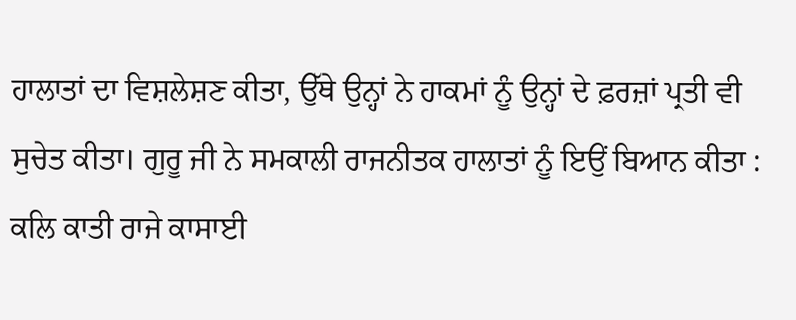ਹਾਲਾਤਾਂ ਦਾ ਵਿਸ਼ਲੇਸ਼ਣ ਕੀਤਾ, ਉੱਥੇ ਉਨ੍ਹਾਂ ਨੇ ਹਾਕਮਾਂ ਨੂੰ ਉਨ੍ਹਾਂ ਦੇ ਫ਼ਰਜ਼ਾਂ ਪ੍ਰਤੀ ਵੀ ਸੁਚੇਤ ਕੀਤਾ। ਗੁਰੂ ਜੀ ਨੇ ਸਮਕਾਲੀ ਰਾਜਨੀਤਕ ਹਾਲਾਤਾਂ ਨੂੰ ਇਉਂ ਬਿਆਨ ਕੀਤਾ : ਕਲਿ ਕਾਤੀ ਰਾਜੇ ਕਾਸਾਈ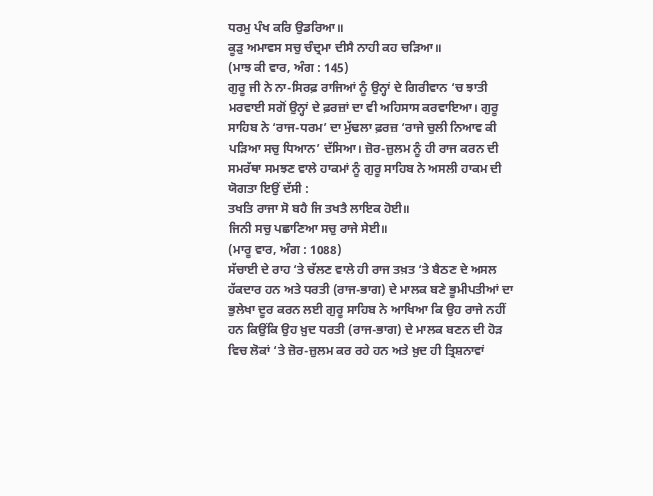ਧਰਮੁ ਪੰਖ ਕਰਿ ਉਡਰਿਆ॥
ਕੂੜੁ ਅਮਾਵਸ ਸਚੁ ਚੰਦ੍ਰਮਾ ਦੀਸੈ ਨਾਹੀ ਕਹ ਚੜਿਆ॥
(ਮਾਝ ਕੀ ਵਾਰ, ਅੰਗ : 145)
ਗੁਰੂ ਜੀ ਨੇ ਨਾ-ਸਿਰਫ਼ ਰਾਜਿਆਂ ਨੂੰ ਉਨ੍ਹਾਂ ਦੇ ਗਿਰੀਵਾਨ ‘ਚ ਝਾਤੀ ਮਰਵਾਈ ਸਗੋਂ ਉਨ੍ਹਾਂ ਦੇ ਫ਼ਰਜ਼ਾਂ ਦਾ ਵੀ ਅਹਿਸਾਸ ਕਰਵਾਇਆ। ਗੁਰੂ ਸਾਹਿਬ ਨੇ ‘ਰਾਜ-ਧਰਮ’ ਦਾ ਮੁੱਢਲਾ ਫ਼ਰਜ਼ ‘ਰਾਜੇ ਚੁਲੀ ਨਿਆਵ ਕੀ ਪੜਿਆ ਸਚੁ ਧਿਆਨ’ ਦੱਸਿਆ। ਜ਼ੋਰ-ਜ਼ੁਲਮ ਨੂੰ ਹੀ ਰਾਜ ਕਰਨ ਦੀ ਸਮਰੱਥਾ ਸਮਝਣ ਵਾਲੇ ਹਾਕਮਾਂ ਨੂੰ ਗੁਰੂ ਸਾਹਿਬ ਨੇ ਅਸਲੀ ਹਾਕਮ ਦੀ ਯੋਗਤਾ ਇਉਂ ਦੱਸੀ :
ਤਖਤਿ ਰਾਜਾ ਸੋ ਬਹੈ ਜਿ ਤਖਤੈ ਲਾਇਕ ਹੋਈ॥
ਜਿਨੀ ਸਚੁ ਪਛਾਣਿਆ ਸਚੁ ਰਾਜੇ ਸੇਈ॥
(ਮਾਰੂ ਵਾਰ, ਅੰਗ : 1088)
ਸੱਚਾਈ ਦੇ ਰਾਹ ‘ਤੇ ਚੱਲਣ ਵਾਲੇ ਹੀ ਰਾਜ ਤਖ਼ਤ ‘ਤੇ ਬੈਠਣ ਦੇ ਅਸਲ ਹੱਕਦਾਰ ਹਨ ਅਤੇ ਧਰਤੀ (ਰਾਜ-ਭਾਗ) ਦੇ ਮਾਲਕ ਬਣੇ ਭੂਮੀਪਤੀਆਂ ਦਾ ਭੁਲੇਖਾ ਦੂਰ ਕਰਨ ਲਈ ਗੁਰੂ ਸਾਹਿਬ ਨੇ ਆਖਿਆ ਕਿ ਉਹ ਰਾਜੇ ਨਹੀਂ ਹਨ ਕਿਉਂਕਿ ਉਹ ਖ਼ੁਦ ਧਰਤੀ (ਰਾਜ-ਭਾਗ) ਦੇ ਮਾਲਕ ਬਣਨ ਦੀ ਹੋੜ ਵਿਚ ਲੋਕਾਂ ‘ਤੇ ਜ਼ੋਰ-ਜ਼ੁਲਮ ਕਰ ਰਹੇ ਹਨ ਅਤੇ ਖ਼ੁਦ ਹੀ ਤ੍ਰਿਸ਼ਨਾਵਾਂ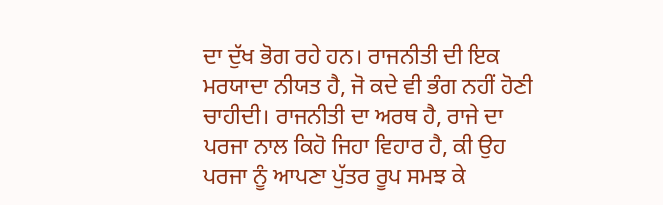ਦਾ ਦੁੱਖ ਭੋਗ ਰਹੇ ਹਨ। ਰਾਜਨੀਤੀ ਦੀ ਇਕ ਮਰਯਾਦਾ ਨੀਯਤ ਹੈ, ਜੋ ਕਦੇ ਵੀ ਭੰਗ ਨਹੀਂ ਹੋਣੀ ਚਾਹੀਦੀ। ਰਾਜਨੀਤੀ ਦਾ ਅਰਥ ਹੈ, ਰਾਜੇ ਦਾ ਪਰਜਾ ਨਾਲ ਕਿਹੋ ਜਿਹਾ ਵਿਹਾਰ ਹੈ, ਕੀ ਉਹ ਪਰਜਾ ਨੂੰ ਆਪਣਾ ਪੁੱਤਰ ਰੂਪ ਸਮਝ ਕੇ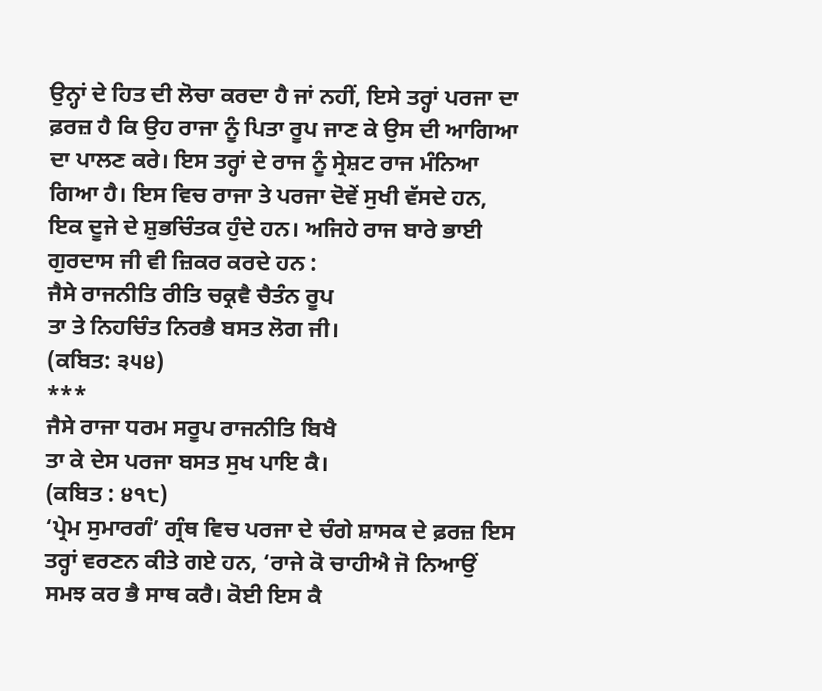ਉਨ੍ਹਾਂ ਦੇ ਹਿਤ ਦੀ ਲੋਚਾ ਕਰਦਾ ਹੈ ਜਾਂ ਨਹੀਂ, ਇਸੇ ਤਰ੍ਹਾਂ ਪਰਜਾ ਦਾ ਫ਼ਰਜ਼ ਹੈ ਕਿ ਉਹ ਰਾਜਾ ਨੂੰ ਪਿਤਾ ਰੂਪ ਜਾਣ ਕੇ ਉਸ ਦੀ ਆਗਿਆ ਦਾ ਪਾਲਣ ਕਰੇ। ਇਸ ਤਰ੍ਹਾਂ ਦੇ ਰਾਜ ਨੂੰ ਸ੍ਰੇਸ਼ਟ ਰਾਜ ਮੰਨਿਆ ਗਿਆ ਹੈ। ਇਸ ਵਿਚ ਰਾਜਾ ਤੇ ਪਰਜਾ ਦੋਵੇਂ ਸੁਖੀ ਵੱਸਦੇ ਹਨ, ਇਕ ਦੂਜੇ ਦੇ ਸ਼ੁਭਚਿੰਤਕ ਹੁੰਦੇ ਹਨ। ਅਜਿਹੇ ਰਾਜ ਬਾਰੇ ਭਾਈ ਗੁਰਦਾਸ ਜੀ ਵੀ ਜ਼ਿਕਰ ਕਰਦੇ ਹਨ :
ਜੈਸੇ ਰਾਜਨੀਤਿ ਰੀਤਿ ਚਕ੍ਰਵੈ ਚੈਤੰਨ ਰੂਪ
ਤਾ ਤੇ ਨਿਹਚਿੰਤ ਨਿਰਭੈ ਬਸਤ ਲੋਗ ਜੀ।
(ਕਬਿਤ: ੩੫੪)
***
ਜੈਸੇ ਰਾਜਾ ਧਰਮ ਸਰੂਪ ਰਾਜਨੀਤਿ ਬਿਖੈ
ਤਾ ਕੇ ਦੇਸ ਪਰਜਾ ਬਸਤ ਸੁਖ ਪਾਇ ਕੈ।
(ਕਬਿਤ : ੪੧੮)
‘ਪ੍ਰੇਮ ਸੁਮਾਰਗੰ’ ਗ੍ਰੰਥ ਵਿਚ ਪਰਜਾ ਦੇ ਚੰਗੇ ਸ਼ਾਸਕ ਦੇ ਫ਼ਰਜ਼ ਇਸ ਤਰ੍ਹਾਂ ਵਰਣਨ ਕੀਤੇ ਗਏ ਹਨ, ‘ਰਾਜੇ ਕੋ ਚਾਹੀਐ ਜੋ ਨਿਆਉਂ ਸਮਝ ਕਰ ਭੈ ਸਾਥ ਕਰੈ। ਕੋਈ ਇਸ ਕੈ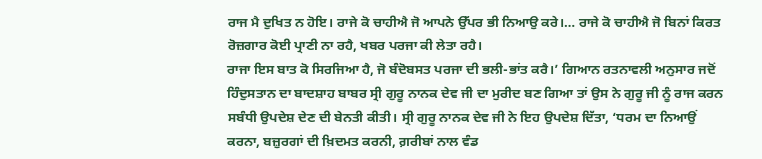ਰਾਜ ਮੈ ਦੁਖਿਤ ਨ ਹੋਇ। ਰਾਜੇ ਕੋ ਚਾਹੀਐ ਜੋ ਆਪਨੇ ਉੱਪਰ ਭੀ ਨਿਆਉ ਕਰੇ।… ਰਾਜੇ ਕੋ ਚਾਹੀਐ ਜੋ ਬਿਨਾਂ ਕਿਰਤ ਰੋਜ਼ਗਾਰ ਕੋਈ ਪ੍ਰਾਣੀ ਨਾ ਰਹੈ, ਖਬਰ ਪਰਜਾ ਕੀ ਲੇਤਾ ਰਹੈ।
ਰਾਜਾ ਇਸ ਬਾਤ ਕੋ ਸਿਰਜਿਆ ਹੈ, ਜੋ ਬੰਦੋਬਸਤ ਪਰਜਾ ਦੀ ਭਲੀ-ਭਾਂਤ ਕਰੈ।’ ਗਿਆਨ ਰਤਨਾਵਲੀ ਅਨੁਸਾਰ ਜਦੋਂ ਹਿੰਦੁਸਤਾਨ ਦਾ ਬਾਦਸ਼ਾਹ ਬਾਬਰ ਸ੍ਰੀ ਗੁਰੂ ਨਾਨਕ ਦੇਵ ਜੀ ਦਾ ਮੁਰੀਦ ਬਣ ਗਿਆ ਤਾਂ ਉਸ ਨੇ ਗੁਰੂ ਜੀ ਨੂੰ ਰਾਜ ਕਰਨ ਸਬੰਧੀ ਉਪਦੇਸ਼ ਦੇਣ ਦੀ ਬੇਨਤੀ ਕੀਤੀ। ਸ੍ਰੀ ਗੁਰੂ ਨਾਨਕ ਦੇਵ ਜੀ ਨੇ ਇਹ ਉਪਦੇਸ਼ ਦਿੱਤਾ, ‘ਧਰਮ ਦਾ ਨਿਆਉਂ ਕਰਨਾ, ਬਜ਼ੁਰਗਾਂ ਦੀ ਖ਼ਿਦਮਤ ਕਰਨੀ, ਗ਼ਰੀਬਾਂ ਨਾਲ ਵੰਡ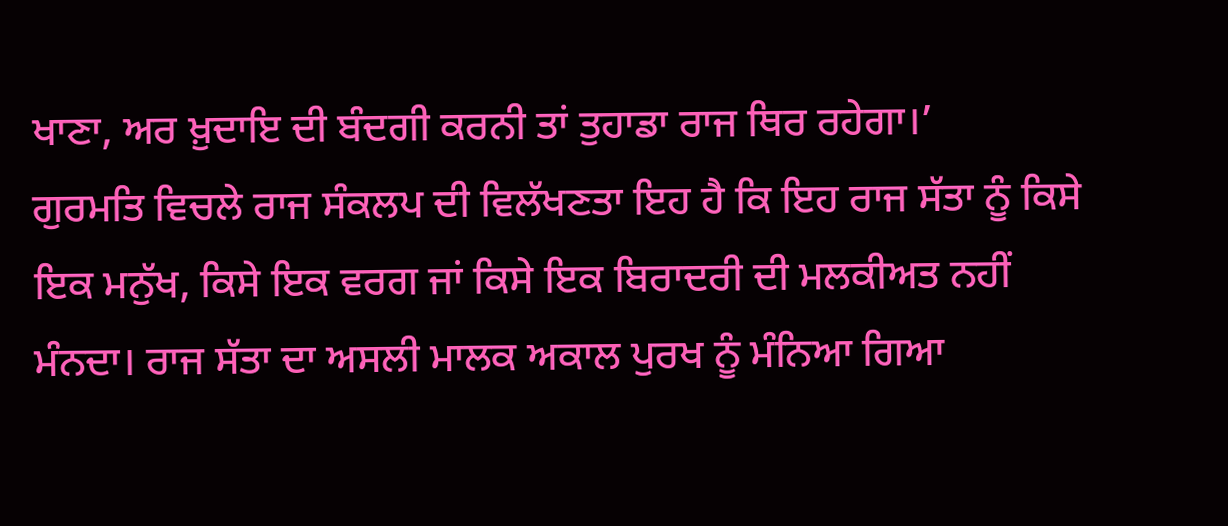ਖਾਣਾ, ਅਰ ਖ਼ੁਦਾਇ ਦੀ ਬੰਦਗੀ ਕਰਨੀ ਤਾਂ ਤੁਹਾਡਾ ਰਾਜ ਥਿਰ ਰਹੇਗਾ।’
ਗੁਰਮਤਿ ਵਿਚਲੇ ਰਾਜ ਸੰਕਲਪ ਦੀ ਵਿਲੱਖਣਤਾ ਇਹ ਹੈ ਕਿ ਇਹ ਰਾਜ ਸੱਤਾ ਨੂੰ ਕਿਸੇ ਇਕ ਮਨੁੱਖ, ਕਿਸੇ ਇਕ ਵਰਗ ਜਾਂ ਕਿਸੇ ਇਕ ਬਿਰਾਦਰੀ ਦੀ ਮਲਕੀਅਤ ਨਹੀਂ ਮੰਨਦਾ। ਰਾਜ ਸੱਤਾ ਦਾ ਅਸਲੀ ਮਾਲਕ ਅਕਾਲ ਪੁਰਖ ਨੂੰ ਮੰਨਿਆ ਗਿਆ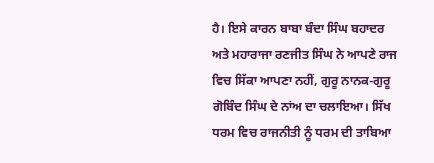ਹੈ। ਇਸੇ ਕਾਰਨ ਬਾਬਾ ਬੰਦਾ ਸਿੰਘ ਬਹਾਦਰ ਅਤੇ ਮਹਾਰਾਜਾ ਰਣਜੀਤ ਸਿੰਘ ਨੇ ਆਪਣੇ ਰਾਜ ਵਿਚ ਸਿੱਕਾ ਆਪਣਾ ਨਹੀਂ, ਗੁਰੂ ਨਾਨਕ-ਗੁਰੂ ਗੋਬਿੰਦ ਸਿੰਘ ਦੇ ਨਾਂਅ ਦਾ ਚਲਾਇਆ। ਸਿੱਖ ਧਰਮ ਵਿਚ ਰਾਜਨੀਤੀ ਨੂੰ ਧਰਮ ਦੀ ਤਾਬਿਆ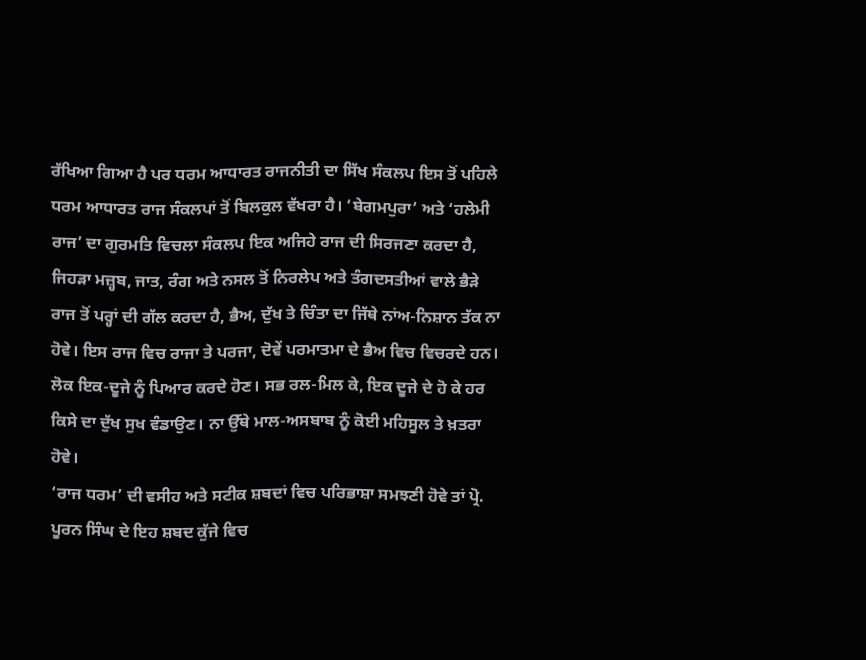ਰੱਖਿਆ ਗਿਆ ਹੈ ਪਰ ਧਰਮ ਆਧਾਰਤ ਰਾਜਨੀਤੀ ਦਾ ਸਿੱਖ ਸੰਕਲਪ ਇਸ ਤੋਂ ਪਹਿਲੇ ਧਰਮ ਆਧਾਰਤ ਰਾਜ ਸੰਕਲਪਾਂ ਤੋਂ ਬਿਲਕੁਲ ਵੱਖਰਾ ਹੈ। ‘ਬੇਗਮਪੁਰਾ’ ਅਤੇ ‘ਹਲੇਮੀ ਰਾਜ’ ਦਾ ਗੁਰਮਤਿ ਵਿਚਲਾ ਸੰਕਲਪ ਇਕ ਅਜਿਹੇ ਰਾਜ ਦੀ ਸਿਰਜਣਾ ਕਰਦਾ ਹੈ, ਜਿਹੜਾ ਮਜ਼੍ਹਬ, ਜਾਤ, ਰੰਗ ਅਤੇ ਨਸਲ ਤੋਂ ਨਿਰਲੇਪ ਅਤੇ ਤੰਗਦਸਤੀਆਂ ਵਾਲੇ ਭੈੜੇ ਰਾਜ ਤੋਂ ਪਰ੍ਹਾਂ ਦੀ ਗੱਲ ਕਰਦਾ ਹੈ, ਭੈਅ, ਦੁੱਖ ਤੇ ਚਿੰਤਾ ਦਾ ਜਿੱਥੇ ਨਾਂਅ-ਨਿਸ਼ਾਨ ਤੱਕ ਨਾ ਹੋਵੇ। ਇਸ ਰਾਜ ਵਿਚ ਰਾਜਾ ਤੇ ਪਰਜਾ, ਦੋਵੇਂ ਪਰਮਾਤਮਾ ਦੇ ਭੈਅ ਵਿਚ ਵਿਚਰਦੇ ਹਨ। ਲੋਕ ਇਕ-ਦੂਜੇ ਨੂੰ ਪਿਆਰ ਕਰਦੇ ਹੋਣ। ਸਭ ਰਲ-ਮਿਲ ਕੇ, ਇਕ ਦੂਜੇ ਦੇ ਹੋ ਕੇ ਹਰ ਕਿਸੇ ਦਾ ਦੁੱਖ ਸੁਖ ਵੰਡਾਉਣ। ਨਾ ਉੱਥੇ ਮਾਲ-ਅਸਬਾਬ ਨੂੰ ਕੋਈ ਮਹਿਸੂਲ ਤੇ ਖ਼ਤਰਾ ਹੋਵੇ।
‘ਰਾਜ ਧਰਮ’ ਦੀ ਵਸੀਹ ਅਤੇ ਸਟੀਕ ਸ਼ਬਦਾਂ ਵਿਚ ਪਰਿਭਾਸ਼ਾ ਸਮਝਣੀ ਹੋਵੇ ਤਾਂ ਪ੍ਰੋ. ਪੂਰਨ ਸਿੰਘ ਦੇ ਇਹ ਸ਼ਬਦ ਕੁੱਜੇ ਵਿਚ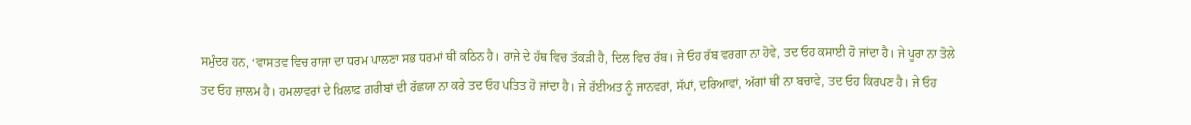ਸਮੁੰਦਰ ਹਨ, ‘ਵਾਸਤਵ ਵਿਚ ਰਾਜਾ ਦਾ ਧਰਮ ਪਾਲਣਾ ਸਭ ਧਰਮਾਂ ਥੀਂ ਕਠਿਨ ਹੈ। ਰਾਜੇ ਦੇ ਹੱਥ ਵਿਚ ਤੱਕੜੀ ਹੈ, ਦਿਲ ਵਿਚ ਰੱਬ। ਜੇ ਓਹ ਰੱਬ ਵਰਗਾ ਨਾ ਹੋਵੇ, ਤਦ ਓਹ ਕਸਾਈ ਹੋ ਜਾਂਦਾ ਹੈ। ਜੇ ਪੂਰਾ ਨਾ ਤੋਲੇ ਤਦ ਓਹ ਜ਼ਾਲਮ ਹੈ। ਹਮਲਾਵਰਾਂ ਦੇ ਖ਼ਿਲਾਫ਼ ਗ਼ਰੀਬਾਂ ਦੀ ਰੱਛਯਾ ਨਾ ਕਰੇ ਤਦ ਓਹ ਪਤਿਤ ਹੋ ਜਾਂਦਾ ਹੈ। ਜੇ ਰੱਈਅਤ ਨੂੰ ਜਾਨਵਰਾਂ, ਸੱਪਾਂ, ਦਰਿਆਵਾਂ, ਅੱਗਾਂ ਥੀਂ ਨਾ ਬਚਾਵੇ, ਤਦ ਓਹ ਕਿਰਪਣ ਹੈ। ਜੇ ਓਹ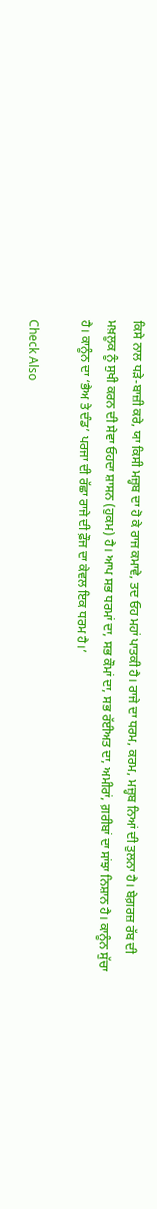ਕਿਸੇ ਨਾਲ ਧੜੇ-ਬਾਜ਼ੀ ਕਰੇ, ਯਾ ਕਿਸੀ ਮਜ਼੍ਹਬ ਦਾ ਹੋ ਕੇ ਰਾਜ ਕਮਾਵੇ, ਤਦ ਓਹ ਮਹਾਂ ਪਾਤਕੀ ਹੈ। ਰਾਜੇ ਦਾ ਧਰਮ, ਕਰਮ, ਮਜ਼੍ਹਬ ਨਿਆਂ ਦੀ ਤੁਲਨਾ ਹੈ। ਬੇਗ਼ਰਜ਼ ਰੱਬ ਦੀ ਮਖ਼ਲੂਕ ਨੂੰ ਸੁਖੀ ਕਰਨ ਦੀ ਸੇਵਾ ਓਹਦਾ ਸ਼ਾਸਨ (ਹੁਕਮ) ਹੈ। ਆਪ ਸਭ ਧਰਮਾਂ ਦਾ, ਸਭ ਕੌਮਾਂ ਦਾ, ਸਭ ਰੱਈਅਤ ਦਾ, ਅਮੀਰਾਂ, ਗ਼ਰੀਬਾਂ ਦਾ ਸਾਂਝਾ ਨਿਸ਼ਾਨ ਹੈ। ਕਾਨੂੰਨ ਸੁੱਚਾ ਹੈ। ਕਾਨੂੰਨ ਦਾ ‘ਭੈਅ ਤੇ ਦੰਡ’ ਪਰਜਾ ਦੀ ਰੱਛਾ ਰਾਜੇ ਦੀ ਫ਼ੌਜ ਦਾ ਕੇਵਲ ਇਕ ਧਰਮ ਹੈ।’

Check Also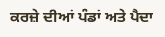ਕਰਜ਼ੇ ਦੀਆਂ ਪੰਡਾਂ ਅਤੇ ਪੈਦਾ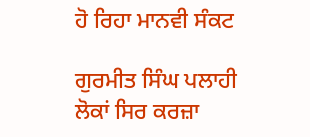ਹੋ ਰਿਹਾ ਮਾਨਵੀ ਸੰਕਟ

ਗੁਰਮੀਤ ਸਿੰਘ ਪਲਾਹੀ ਲੋਕਾਂ ਸਿਰ ਕਰਜ਼ਾ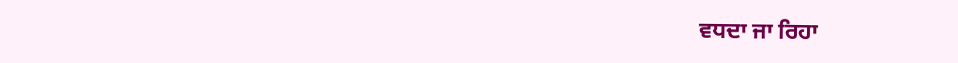ਵਧਦਾ ਜਾ ਰਿਹਾ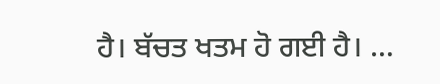ਹੈ। ਬੱਚਤ ਖਤਮ ਹੋ ਗਈ ਹੈ। …